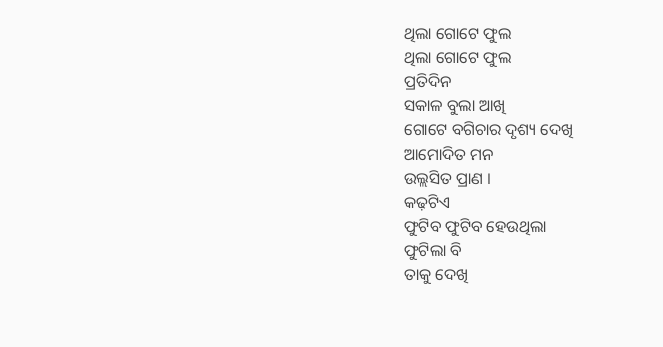ଥିଲା ଗୋଟେ ଫୁଲ
ଥିଲା ଗୋଟେ ଫୁଲ
ପ୍ରତିଦିନ
ସକାଳ ବୁଲା ଆଖି
ଗୋଟେ ବଗିଚାର ଦୃଶ୍ୟ ଦେଖି
ଆମୋଦିତ ମନ
ଉଲ୍ଲସିତ ପ୍ରାଣ ।
କଢ଼ଟିଏ
ଫୁଟିବ ଫୁଟିବ ହେଉଥିଲା
ଫୁଟିଲା ବି
ତାକୁ ଦେଖି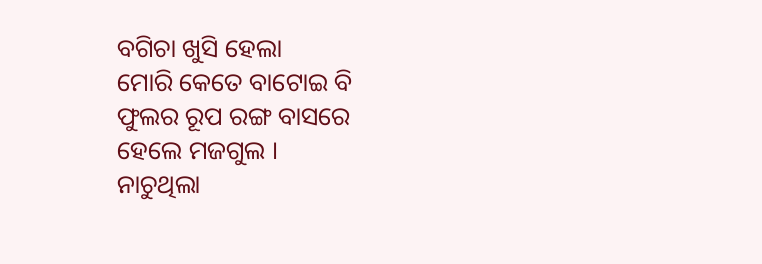ବଗିଚା ଖୁସି ହେଲା
ମୋରି କେତେ ବାଟୋଇ ବି
ଫୁଲର ରୂପ ରଙ୍ଗ ବାସରେ
ହେଲେ ମଜଗୁଲ ।
ନାଚୁଥିଲା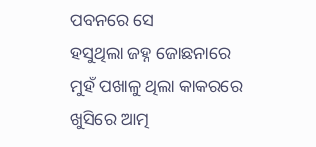ପବନରେ ସେ
ହସୁଥିଲା ଜହ୍ନ ଜୋଛନାରେ
ମୁହଁ ପଖାଳୁ ଥିଲା କାକରରେ
ଖୁସିରେ ଆତ୍ମ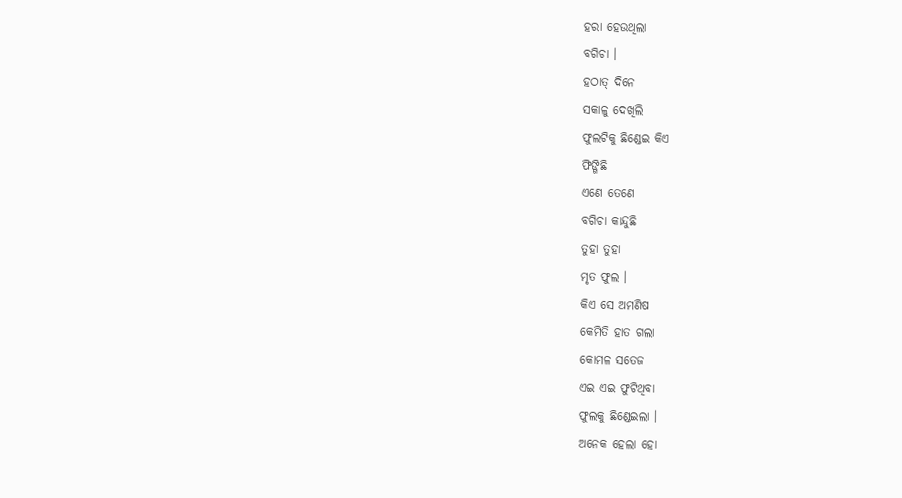ହରା ହେଉଥିଲା
ବଗିଚା ।
ହଠାତ୍ ଦିନେ
ସକାଳୁ ଦେଖିଲି
ଫୁଲଟିକୁ ଛିଣ୍ଡେଇ କିଏ
ଫିଙ୍ଗିଛି
ଏଣେ ତେଣେ
ବଗିଚା କାନ୍ଦୁଛି
ତୁହା ତୁହା
ମୃତ ଫୁଲ ।
କିଏ ସେ ଅମଣିଷ
କେମିତି ହାତ ଗଲା
କୋମଳ ସତେଜ
ଏଇ ଏଇ ଫୁଟିଥିବା
ଫୁଲକୁ ଛିଣ୍ଡେଇଲା ।
ଅନେକ ହେଲା ହୋ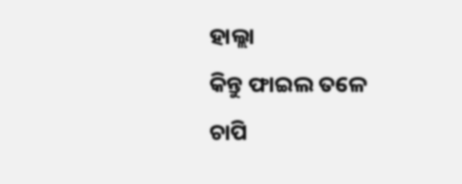ହାଲ୍ଲା
କିନ୍ତୁ ଫାଇଲ ତଳେ
ଚାପି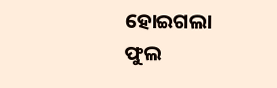ହୋଇଗଲା
ଫୁଲ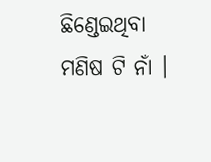ଛିଣ୍ଡେଇଥିବା
ମଣିଷ ଟି ନାଁ ।